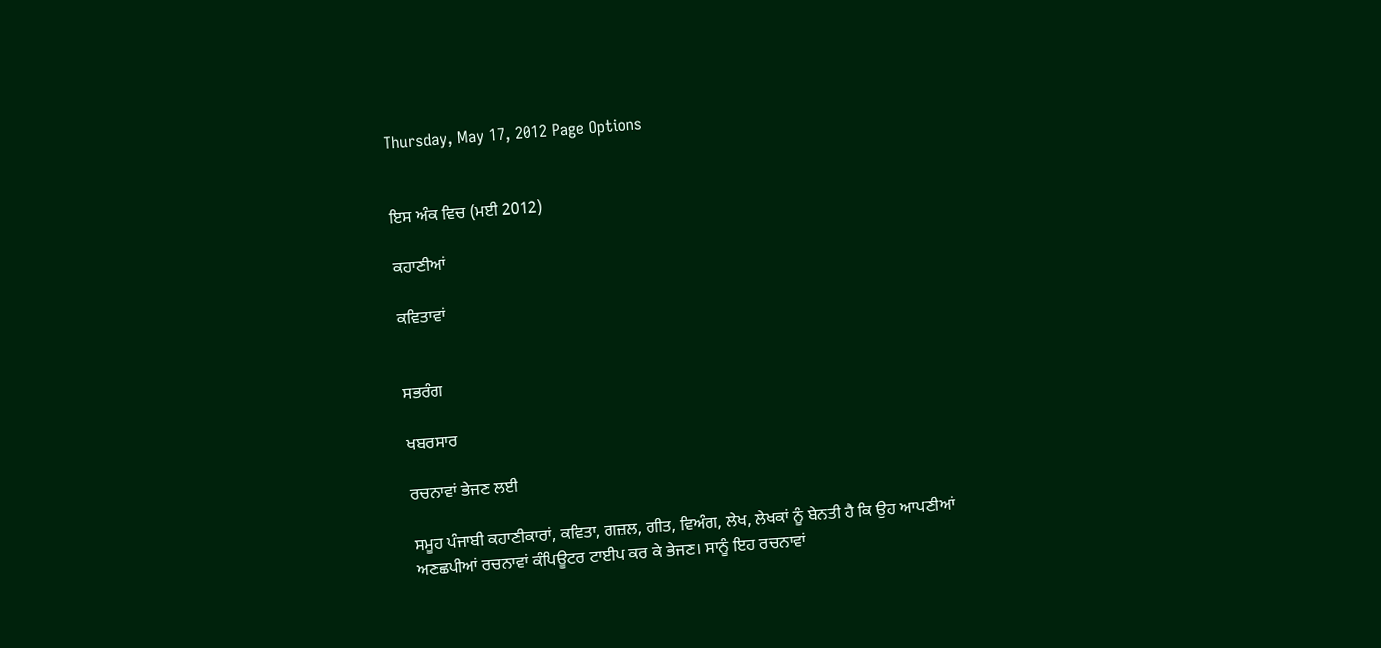Thursday, May 17, 2012 Page Options


ਇਸ ਅੰਕ ਵਿਚ (ਮਈ 2012)

ਕਹਾਣੀਆਂ

ਕਵਿਤਾਵਾਂ


ਸਭਰੰਗ

ਖਬਰਸਾਰ

ਰਚਨਾਵਾਂ ਭੇਜਣ ਲਈ

ਸਮੂਹ ਪੰਜਾਬੀ ਕਹਾਣੀਕਾਰਾਂ, ਕਵਿਤਾ, ਗਜ਼ਲ, ਗੀਤ, ਵਿਅੰਗ, ਲੇਖ, ਲੇਖਕਾਂ ਨੂੰ ਬੇਨਤੀ ਹੈ ਕਿ ਉਹ ਆਪਣੀਆਂ ਅਣਛਪੀਆਂ ਰਚਨਾਵਾਂ ਕੰਪਿਊਟਰ ਟਾਈਪ ਕਰ ਕੇ ਭੇਜਣ। ਸਾਨੂੰ ਇਹ ਰਚਨਾਵਾਂ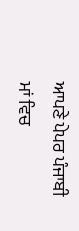ਆਪਣੇ ਪੇਪਰ ਪੰਜਾਬੀ ਮਾਂ ਵਿਚ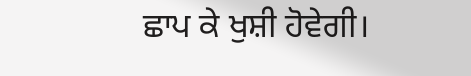ਛਾਪ ਕੇ ਖੁਸ਼ੀ ਹੋਵੇਗੀ।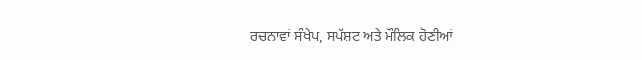ਰਚਨਾਵਾਂ ਸੰਖੇਪ, ਸਪੱਸ਼ਟ ਅਤੇ ਮੌਲਿਕ ਹੋਣੀਆਂ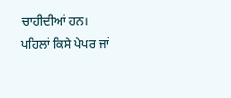ਚਾਹੀਦੀਆਂ ਹਨ। ਪਹਿਲਾਂ ਕਿਸੇ ਪੇਪਰ ਜਾਂ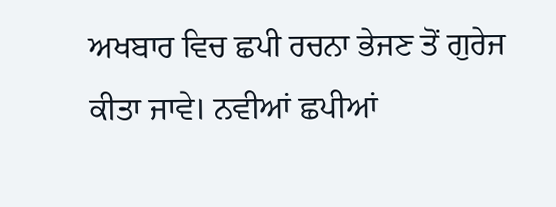ਅਖਬਾਰ ਵਿਚ ਛਪੀ ਰਚਨਾ ਭੇਜਣ ਤੋਂ ਗੁਰੇਜ ਕੀਤਾ ਜਾਵੇ। ਨਵੀਆਂ ਛਪੀਆਂ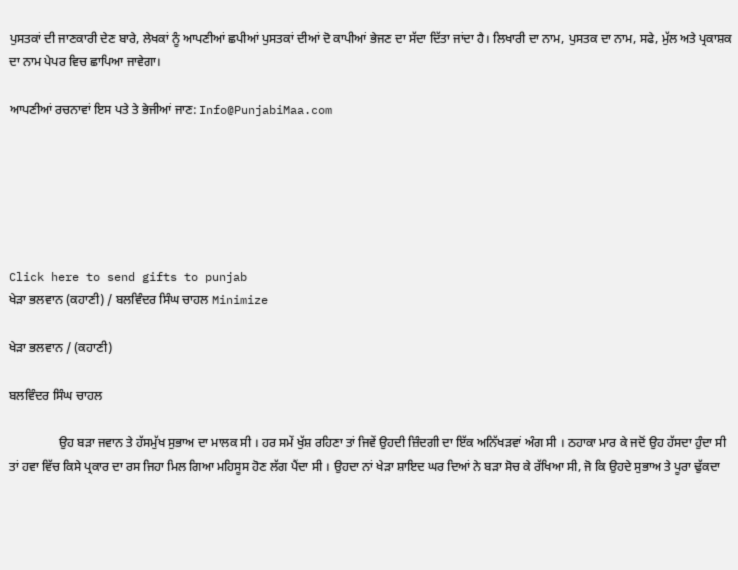ਪੁਸਤਕਾਂ ਦੀ ਜਾਣਕਾਰੀ ਦੇਣ ਬਾਰੇ, ਲੇਖਕਾਂ ਨੂੰ ਆਪਣੀਆਂ ਛਪੀਆਂ ਪੁਸਤਕਾਂ ਦੀਆਂ ਦੋ ਕਾਪੀਆਂ ਭੇਜਣ ਦਾ ਸੱਦਾ ਦਿੱਤਾ ਜਾਂਦਾ ਹੈ। ਲਿਖਾਰੀ ਦਾ ਨਾਮ, ਪੁਸਤਕ ਦਾ ਨਾਮ, ਸਫੇ, ਮੁੱਲ ਅਤੇ ਪ੍ਰਕਾਸ਼ਕ ਦਾ ਨਾਮ ਪੇਪਰ ਵਿਚ ਛਾਪਿਆ ਜਾਵੇਗਾ।

ਆਪਣੀਆਂ ਰਚਨਾਵਾਂ ਇਸ ਪਤੇ ਤੇ ਭੇਜੀਆਂ ਜਾਣ: Info@PunjabiMaa.com






Click here to send gifts to punjab
ਖੇੜਾ ਭਲਵਾਨ (ਕਹਾਣੀ) / ਬਲਵਿੰਦਰ ਸਿੰਘ ਚਾਹਲ Minimize

ਖੇੜਾ ਭਲਵਾਨ / (ਕਹਾਣੀ)

ਬਲਵਿੰਦਰ ਸਿੰਘ ਚਾਹਲ

                ਉਹ ਬੜਾ ਜਵਾਨ ਤੇ ਹੱਸਮੁੱਖ ਸੁਭਾਅ ਦਾ ਮਾਲਕ ਸੀ । ਹਰ ਸਮੇਂ ਖੁੱਸ਼ ਰਹਿਣਾ ਤਾਂ ਜਿਵੇਂ ਉਹਦੀ ਜ਼ਿੰਦਗੀ ਦਾ ਇੱਕ ਅਨਿੱਖੜਵਾਂ ਅੰਗ ਸੀ । ਠਹਾਕਾ ਮਾਰ ਕੇ ਜਦੋਂ ਉਹ ਹੱਸਦਾ ਹੁੰਦਾ ਸੀ ਤਾਂ ਹਵਾ ਵਿੱਚ ਕਿਸੇ ਪ੍ਰਕਾਰ ਦਾ ਰਸ ਜਿਹਾ ਮਿਲ ਗਿਆ ਮਹਿਸੂਸ ਹੋਣ ਲੱਗ ਪੈਂਦਾ ਸੀ । ਉਹਦਾ ਨਾਂ ਖੇੜਾ ਸ਼ਾਇਦ ਘਰ ਦਿਆਂ ਨੇ ਬੜਾ ਸੋਚ ਕੇ ਰੱਖਿਆ ਸੀ, ਜੋ ਕਿ ਉਹਦੇ ਸੁਭਾਅ ਤੇ ਪੂਰਾ ਢੁੱਕਦਾ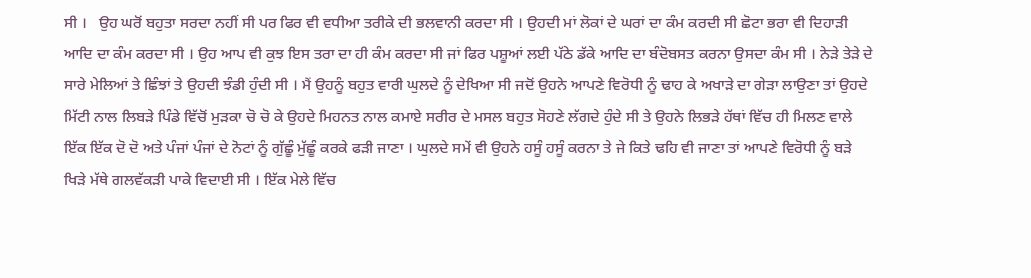ਸੀ ।   ਉਹ ਘਰੋਂ ਬਹੁਤਾ ਸਰਦਾ ਨਹੀਂ ਸੀ ਪਰ ਫਿਰ ਵੀ ਵਧੀਆ ਤਰੀਕੇ ਦੀ ਭਲਵਾਨੀ ਕਰਦਾ ਸੀ । ਉਹਦੀ ਮਾਂ ਲੋਕਾਂ ਦੇ ਘਰਾਂ ਦਾ ਕੰਮ ਕਰਦੀ ਸੀ ਛੋਟਾ ਭਰਾ ਵੀ ਦਿਹਾੜੀ ਆਦਿ ਦਾ ਕੰਮ ਕਰਦਾ ਸੀ । ਉਹ ਆਪ ਵੀ ਕੁਝ ਇਸ ਤਰਾ ਦਾ ਹੀ ਕੰਮ ਕਰਦਾ ਸੀ ਜਾਂ ਫਿਰ ਪਸ਼ੂਆਂ ਲਈ ਪੱਠੇ ਡੱਕੇ ਆਦਿ ਦਾ ਬੰਦੋਬਸਤ ਕਰਨਾ ਉਸਦਾ ਕੰਮ ਸੀ । ਨੇੜੇ ਤੇੜੇ ਦੇ ਸਾਰੇ ਮੇਲਿਆਂ ਤੇ ਛਿੰਝਾਂ ਤੇ ਉਹਦੀ ਝੰਡੀ ਹੁੰਦੀ ਸੀ । ਮੈਂ ਉਹਨੂੰ ਬਹੁਤ ਵਾਰੀ ਘੁਲਦੇ ਨੂੰ ਦੇਖਿਆ ਸੀ ਜਦੋਂ ਉਹਨੇ ਆਪਣੇ ਵਿਰੋਧੀ ਨੂੰ ਢਾਹ ਕੇ ਅਖਾੜੇ ਦਾ ਗੇੜਾ ਲਾਉਣਾ ਤਾਂ ਉਹਦੇ ਮਿੱਟੀ ਨਾਲ ਲਿਬੜੇ ਪਿੰਡੇ ਵਿੱਚੋਂ ਮੁੜਕਾ ਚੋ ਚੋ ਕੇ ਉਹਦੇ ਮਿਹਨਤ ਨਾਲ ਕਮਾਏ ਸਰੀਰ ਦੇ ਮਸਲ ਬਹੁਤ ਸੋਹਣੇ ਲੱਗਦੇ ਹੁੰਦੇ ਸੀ ਤੇ ਉਹਨੇ ਲਿਭੜੇ ਹੱਥਾਂ ਵਿੱਚ ਹੀ ਮਿਲਣ ਵਾਲੇ ਇੱਕ ਇੱਕ ਦੋ ਦੋ ਅਤੇ ਪੰਜਾਂ ਪੰਜਾਂ ਦੇ ਨੋਟਾਂ ਨੂੰ ਗੁੱਛੂੰ ਮੁੱਛੂੰ ਕਰਕੇ ਫੜੀ ਜਾਣਾ । ਘੁਲਦੇ ਸਮੇਂ ਵੀ ਉਹਨੇ ਹਸੂੰ ਹਸੂੰ ਕਰਨਾ ਤੇ ਜੇ ਕਿਤੇ ਢਹਿ ਵੀ ਜਾਣਾ ਤਾਂ ਆਪਣੇ ਵਿਰੋਧੀ ਨੂੰ ਬੜੇ ਖਿੜੇ ਮੱਥੇ ਗਲਵੱਕੜੀ ਪਾਕੇ ਵਿਦਾਈ ਸੀ । ਇੱਕ ਮੇਲੇ ਵਿੱਚ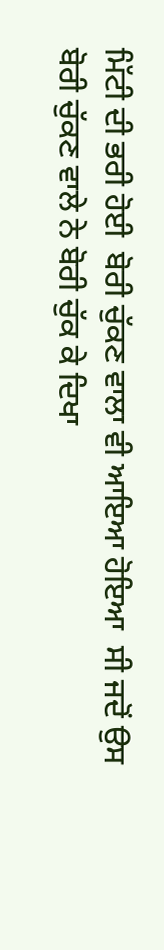ਮਿੱਟੀ ਦੀ ਭਰੀ ਹੋਈ  ਬੋਰੀ ਚੁੱਕਣ ਵਾਲਾ ਵੀ ਆਇਆ ਹੋਇਆ  ਸੀ ਜਦੋਂ ਉਸ ਬੋਰੀ ਚੁੱਕਣ ਵਾਲੇ ਨੇ ਬੋਰੀ ਚੁੱਕ ਕੇ ਦਿਖਾ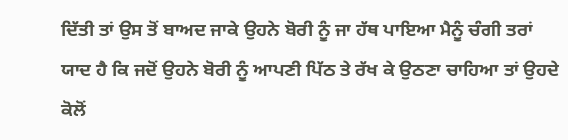ਦਿੱਤੀ ਤਾਂ ਉਸ ਤੋਂ ਬਾਅਦ ਜਾਕੇ ਉਹਨੇ ਬੋਰੀ ਨੂੰ ਜਾ ਹੱਥ ਪਾਇਆ ਮੈਨੂੰ ਚੰਗੀ ਤਰਾਂ ਯਾਦ ਹੈ ਕਿ ਜਦੋਂ ਉਹਨੇ ਬੋਰੀ ਨੂੰ ਆਪਣੀ ਪਿੱਠ ਤੇ ਰੱਖ ਕੇ ਉਠਣਾ ਚਾਹਿਆ ਤਾਂ ਉਹਦੇ ਕੋਲੋਂ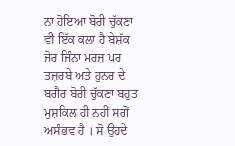ਨਾ ਹੋਇਆ ਬੋਰੀ ਚੁੱਕਣਾ ਵੀ ਇੱਕ ਕਲਾ ਹੈ ਬੇਸ਼ੱਕ ਜੋਰ ਜਿੰਨਾ ਮਰਜ਼ ਪਰ  ਤਜ਼ਰਬੇ ਅਤੇ ਹੁਨਰ ਦੇ ਬਗੈਰ ਬੋਰੀ ਚੁੱਕਣਾ ਬਹੁਤ ਮੁਸ਼ਕਿਲ ਹੀ ਨਹੀਂ ਸਗੋਂ ਅਸੰਭਵ ਹੈ । ਸੋ ਉਹਦੇ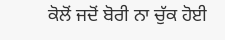ਕੋਲੋਂ ਜਦੋਂ ਬੋਰੀ ਨਾ ਚੁੱਕ ਹੋਈ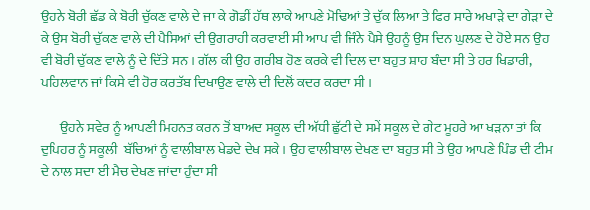ਉਹਨੇ ਬੋਰੀ ਛੱਡ ਕੇ ਬੋਰੀ ਚੁੱਕਣ ਵਾਲੇ ਦੇ ਜਾ ਕੇ ਗੋਡੀਂ ਹੱਥ ਲਾਕੇ ਆਪਣੇ ਮੋਢਿਆਂ ਤੇ ਚੁੱਕ ਲਿਆ ਤੇ ਫਿਰ ਸਾਰੇ ਅਖਾੜੇ ਦਾ ਗੇੜਾ ਦੇ ਕੇ ਉਸ ਬੋਰੀ ਚੁੱਕਣ ਵਾਲੇ ਦੀ ਪੈਸਿਆਂ ਦੀ ਉਗਰਾਹੀ ਕਰਵਾਈ ਸੀ ਆਪ ਵੀ ਜਿੰਨੇ ਪੈਸੇ ਉਹਨੂੰ ਉਸ ਦਿਨ ਘੁਲਣ ਦੇ ਹੋਏ ਸਨ ਉਹ ਵੀ ਬੋਰੀ ਚੁੱਕਣ ਵਾਲੇ ਨੂੰ ਦੇ ਦਿੱਤੇ ਸਨ । ਗੱਲ ਕੀ ਉਹ ਗਰੀਬ ਹੋਣ ਕਰਕੇ ਵੀ ਦਿਲ ਦਾ ਬਹੁਤ ਸ਼ਾਹ ਬੰਦਾ ਸੀ ਤੇ ਹਰ ਖਿਡਾਰੀ, ਪਹਿਲਵਾਨ ਜਾਂ ਕਿਸੇ ਵੀ ਹੋਰ ਕਰਤੱਬ ਦਿਖਾਉਣ ਵਾਲੇ ਦੀ ਦਿਲੋਂ ਕਦਰ ਕਰਦਾ ਸੀ ।

       ਉਹਨੇ ਸਵੇਰ ਨੂੰ ਆਪਣੀ ਮਿਹਨਤ ਕਰਨ ਤੋਂ ਬਾਅਦ ਸਕੂਲ ਦੀ ਅੱਧੀ ਛੁੱਟੀ ਦੇ ਸਮੇਂ ਸਕੂਲ ਦੇ ਗੇਟ ਮੂਹਰੇ ਆ ਖੜਨਾ ਤਾਂ ਕਿ ਦੁਪਿਹਰ ਨੂੰ ਸਕੂਲੀ  ਬੱਚਿਆਂ ਨੂੰ ਵਾਲੀਬਾਲ ਖੇਡਦੇ ਦੇਖ ਸਕੇ । ਉਹ ਵਾਲੀਬਾਲ ਦੇਖਣ ਦਾ ਬਹੁਤ ਸੀ ਤੇ ਉਹ ਆਪਣੇ ਪਿੰਡ ਦੀ ਟੀਮ ਦੇ ਨਾਲ ਸਦਾ ਈ ਮੈਚ ਦੇਖਣ ਜਾਂਦਾ ਹੁੰਦਾ ਸੀ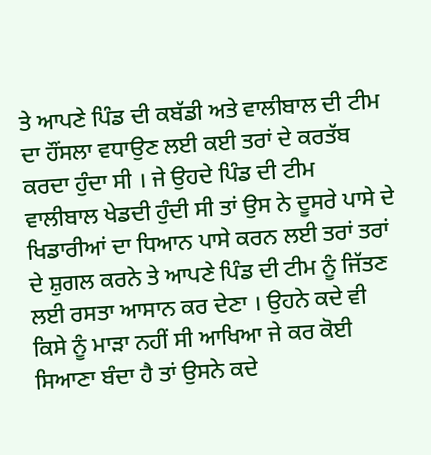ਤੇ ਆਪਣੇ ਪਿੰਡ ਦੀ ਕਬੱਡੀ ਅਤੇ ਵਾਲੀਬਾਲ ਦੀ ਟੀਮ ਦਾ ਹੌਂਸਲਾ ਵਧਾਉਣ ਲਈ ਕਈ ਤਰਾਂ ਦੇ ਕਰਤੱਬ ਕਰਦਾ ਹੁੰਦਾ ਸੀ । ਜੇ ਉਹਦੇ ਪਿੰਡ ਦੀ ਟੀਮ ਵਾਲੀਬਾਲ ਖੇਡਦੀ ਹੁੰਦੀ ਸੀ ਤਾਂ ਉਸ ਨੇ ਦੂਸਰੇ ਪਾਸੇ ਦੇ ਖਿਡਾਰੀਆਂ ਦਾ ਧਿਆਨ ਪਾਸੇ ਕਰਨ ਲਈ ਤਰਾਂ ਤਰਾਂ ਦੇ ਸ਼ੁਗਲ ਕਰਨੇ ਤੇ ਆਪਣੇ ਪਿੰਡ ਦੀ ਟੀਮ ਨੂੰ ਜਿੱਤਣ ਲਈ ਰਸਤਾ ਆਸਾਨ ਕਰ ਦੇਣਾ । ਉਹਨੇ ਕਦੇ ਵੀ ਕਿਸੇ ਨੂੰ ਮਾੜਾ ਨਹੀਂ ਸੀ ਆਖਿਆ ਜੇ ਕਰ ਕੋਈ ਸਿਆਣਾ ਬੰਦਾ ਹੈ ਤਾਂ ਉਸਨੇ ਕਦੇ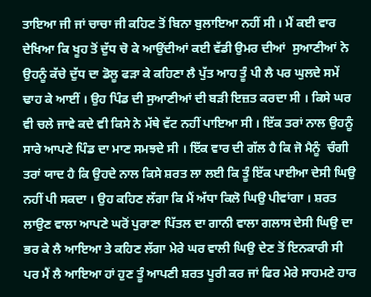ਤਾਇਆ ਜੀ ਜਾਂ ਚਾਚਾ ਜੀ ਕਹਿਣ ਤੋਂ ਬਿਨਾ ਬੁਲਾਇਆ ਨਹੀਂ ਸੀ । ਮੈਂ ਕਈ ਵਾਰ ਦੇਖਿਆ ਕਿ ਖੂਹ ਤੋਂ ਦੁੱਧ ਚੋ ਕੇ ਆਉਂਦੀਆਂ ਕਈ ਵੱਡੀ ਉਮਰ ਦੀਆਂ  ਸੁਆਣੀਆਂ ਨੇ ਉਹਨੂੰ ਕੱਚੇ ਦੁੱਧ ਦਾ ਡੋਲੂ ਫੜਾ ਕੇ ਕਹਿਣਾ ਲੈ ਪੁੱਤ ਆਹ ਤੂੰ ਪੀ ਲੈ ਪਰ ਘੁਲਦੇ ਸਮੇਂ ਢਾਹ ਕੇ ਆਈਂ । ਉਹ ਪਿੰਡ ਦੀ ਸੁਆਣੀਆਂ ਦੀ ਬੜੀ ਇਜ਼ਤ ਕਰਦਾ ਸੀ । ਕਿਸੇ ਘਰ ਵੀ ਚਲੇ ਜਾਵੇ ਕਦੇ ਵੀ ਕਿਸੇ ਨੇ ਮੱਥੇ ਵੱਟ ਨਹੀਂ ਪਾਇਆ ਸੀ । ਇੱਕ ਤਰਾਂ ਨਾਲ ਉਹਨੂੰ ਸਾਰੇ ਆਪਣੇ ਪਿੰਡ ਦਾ ਮਾਣ ਸਮਝਦੇ ਸੀ । ਇੱਕ ਵਾਰ ਦੀ ਗੱਲ ਹੈ ਕਿ ਜੋ ਮੈਨੂੰ  ਚੰਗੀ ਤਰਾਂ ਯਾਦ ਹੈ ਕਿ ਉਹਦੇ ਨਾਲ ਕਿਸੇ ਸ਼ਰਤ ਲਾ ਲਈ ਕਿ ਤੂੰ ਇੱਕ ਪਾਈਆ ਦੇਸੀ ਘਿਉ ਨਹੀਂ ਪੀ ਸਕਦਾ । ਉਹ ਕਹਿਣ ਲੱਗਾ ਕਿ ਮੈਂ ਅੱਧਾ ਕਿਲੋ ਘਿਉ ਪੀਵਾਂਗਾ । ਸ਼ਰਤ ਲਾਉਣ ਵਾਲਾ ਆਪਣੇ ਘਰੋਂ ਪੁਰਾਣਾ ਪਿੱਤਲ ਦਾ ਗਾਨੀ ਵਾਲਾ ਗਲਾਸ ਦੇਸੀ ਘਿਉ ਦਾ ਭਰ ਕੇ ਲੈ ਆਇਆ ਤੇ ਕਹਿਣ ਲੱਗਾ ਮੇਰੇ ਘਰ ਵਾਲੀ ਘਿਉ ਦੇਣ ਤੋਂ ਇਨਕਾਰੀ ਸੀ ਪਰ ਮੈਂ ਲੈ ਆਇਆ ਹਾਂ ਹੁਣ ਤੂੰ ਆਪਣੀ ਸ਼ਰਤ ਪੂਰੀ ਕਰ ਜਾਂ ਫਿਰ ਮੇਰੇ ਸਾਹਮਣੇ ਹਾਰ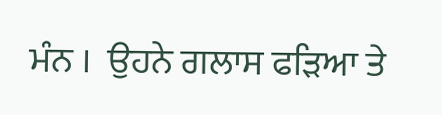ਮੰਨ ।  ਉਹਨੇ ਗਲਾਸ ਫੜਿਆ ਤੇ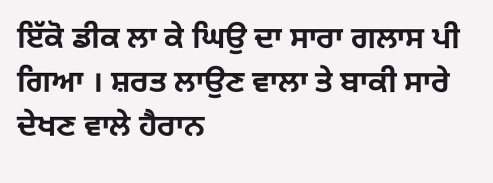ਇੱਕੋ ਡੀਕ ਲਾ ਕੇ ਘਿਉ ਦਾ ਸਾਰਾ ਗਲਾਸ ਪੀ ਗਿਆ । ਸ਼ਰਤ ਲਾਉਣ ਵਾਲਾ ਤੇ ਬਾਕੀ ਸਾਰੇ ਦੇਖਣ ਵਾਲੇ ਹੈਰਾਨ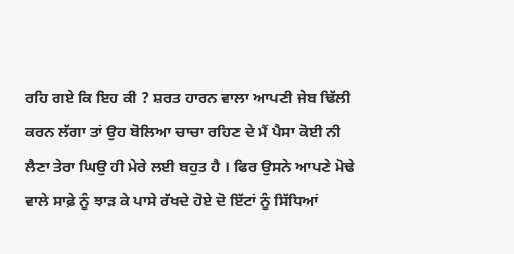ਰਹਿ ਗਏ ਕਿ ਇਹ ਕੀ ? ਸ਼ਰਤ ਹਾਰਨ ਵਾਲਾ ਆਪਣੀ ਜੇਬ ਢਿੱਲੀ ਕਰਨ ਲੱਗਾ ਤਾਂ ਉਹ ਬੋਲਿਆ ਚਾਚਾ ਰਹਿਣ ਦੇ ਮੈਂ ਪੈਸਾ ਕੋਈ ਨੀ ਲੈਣਾ ਤੇਰਾ ਘਿਉ ਹੀ ਮੇਰੇ ਲਈ ਬਹੁਤ ਹੈ । ਫਿਰ ਉਸਨੇ ਆਪਣੇ ਮੋਢੇ ਵਾਲੇ ਸਾਫ਼ੇ ਨੂੰ ਝਾੜ ਕੇ ਪਾਸੇ ਰੱਖਦੇ ਹੋਏ ਦੋ ਇੱਟਾਂ ਨੂੰ ਸਿੱਧਿਆਂ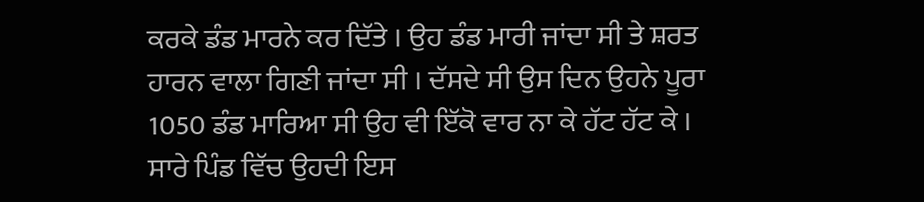ਕਰਕੇ ਡੰਡ ਮਾਰਨੇ ਕਰ ਦਿੱਤੇ । ਉਹ ਡੰਡ ਮਾਰੀ ਜਾਂਦਾ ਸੀ ਤੇ ਸ਼ਰਤ ਹਾਰਨ ਵਾਲਾ ਗਿਣੀ ਜਾਂਦਾ ਸੀ । ਦੱਸਦੇ ਸੀ ਉਸ ਦਿਨ ਉਹਨੇ ਪੂਰਾ 1050 ਡੰਡ ਮਾਰਿਆ ਸੀ ਉਹ ਵੀ ਇੱਕੋ ਵਾਰ ਨਾ ਕੇ ਹੱਟ ਹੱਟ ਕੇ । ਸਾਰੇ ਪਿੰਡ ਵਿੱਚ ਉਹਦੀ ਇਸ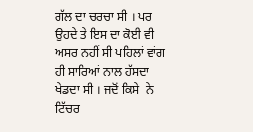ਗੱਲ ਦਾ ਚਰਚਾ ਸੀ । ਪਰ ਉਹਦੇ ਤੇ ਇਸ ਦਾ ਕੋਈ ਵੀ ਅਸਰ ਨਹੀਂ ਸੀ ਪਹਿਲਾਂ ਵਾਂਗ ਹੀ ਸਾਰਿਆਂ ਨਾਲ ਹੱਸਦਾ ਖੇਡਦਾ ਸੀ । ਜਦੋਂ ਕਿਸੇ  ਨੇ ਟਿੱਚਰ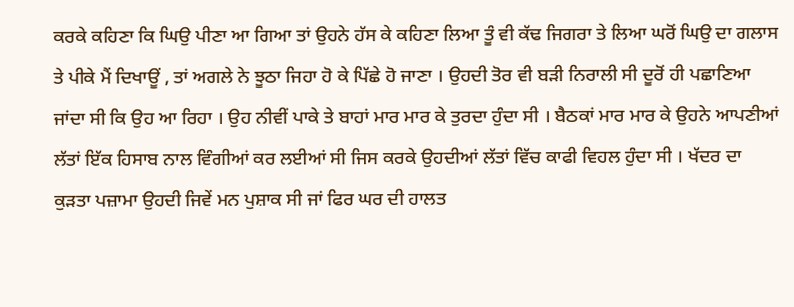ਕਰਕੇ ਕਹਿਣਾ ਕਿ ਘਿਉ ਪੀਣਾ ਆ ਗਿਆ ਤਾਂ ਉਹਨੇ ਹੱਸ ਕੇ ਕਹਿਣਾ ਲਿਆ ਤੂੰ ਵੀ ਕੱਢ ਜਿਗਰਾ ਤੇ ਲਿਆ ਘਰੋਂ ਘਿਉ ਦਾ ਗਲਾਸ ਤੇ ਪੀਕੇ ਮੈਂ ਦਿਖਾਊਂ , ਤਾਂ ਅਗਲੇ ਨੇ ਝੂਠਾ ਜਿਹਾ ਹੋ ਕੇ ਪਿੱਛੇ ਹੋ ਜਾਣਾ । ਉਹਦੀ ਤੋਰ ਵੀ ਬੜੀ ਨਿਰਾਲੀ ਸੀ ਦੂਰੋਂ ਹੀ ਪਛਾਣਿਆ ਜਾਂਦਾ ਸੀ ਕਿ ਉਹ ਆ ਰਿਹਾ । ਉਹ ਨੀਵੀਂ ਪਾਕੇ ਤੇ ਬਾਹਾਂ ਮਾਰ ਮਾਰ ਕੇ ਤੁਰਦਾ ਹੁੰਦਾ ਸੀ । ਬੈਠਕਾਂ ਮਾਰ ਮਾਰ ਕੇ ਉਹਨੇ ਆਪਣੀਆਂ ਲੱਤਾਂ ਇੱਕ ਹਿਸਾਬ ਨਾਲ ਵਿੰਗੀਆਂ ਕਰ ਲਈਆਂ ਸੀ ਜਿਸ ਕਰਕੇ ਉਹਦੀਆਂ ਲੱਤਾਂ ਵਿੱਚ ਕਾਫੀ ਵਿਹਲ ਹੁੰਦਾ ਸੀ । ਖੱਦਰ ਦਾ ਕੁੜਤਾ ਪਜ਼ਾਮਾ ਉਹਦੀ ਜਿਵੇਂ ਮਨ ਪੁਸ਼ਾਕ ਸੀ ਜਾਂ ਫਿਰ ਘਰ ਦੀ ਹਾਲਤ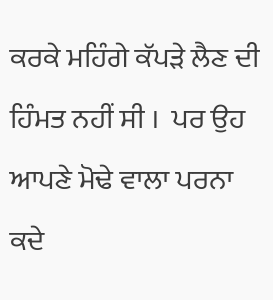ਕਰਕੇ ਮਹਿੰਗੇ ਕੱਪੜੇ ਲੈਣ ਦੀ ਹਿੰਮਤ ਨਹੀਂ ਸੀ ।  ਪਰ ਉਹ ਆਪਣੇ ਮੋਢੇ ਵਾਲਾ ਪਰਨਾ ਕਦੇ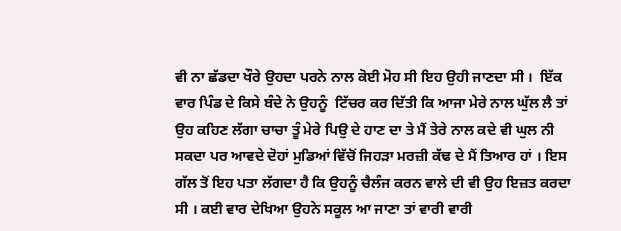ਵੀ ਨਾ ਛੱਡਦਾ ਖੌਰੇ ਉਹਦਾ ਪਰਨੇ ਨਾਲ ਕੋਈ ਮੋਹ ਸੀ ਇਹ ਉਹੀ ਜਾਣਦਾ ਸੀ ।  ਇੱਕ ਵਾਰ ਪਿੰਡ ਦੇ ਕਿਸੇ ਬੰਦੇ ਨੇ ਉਹਨੂੰ  ਟਿੱਚਰ ਕਰ ਦਿੱਤੀ ਕਿ ਆਜਾ ਮੇਰੇ ਨਾਲ ਘੁੱਲ ਲੈ ਤਾਂ ਉਹ ਕਹਿਣ ਲੱਗਾ ਚਾਚਾ ਤੂੰ ਮੇਰੇ ਪਿਉ ਦੇ ਹਾਣ ਦਾ ਤੇ ਮੈਂ ਤੇਰੇ ਨਾਲ ਕਦੇ ਵੀ ਘੁਲ ਨੀ ਸਕਦਾ ਪਰ ਆਵਦੇ ਦੋਹਾਂ ਮੁਡਿਆਂ ਵਿੱਚੋਂ ਜਿਹੜਾ ਮਰਜ਼ੀ ਕੱਢ ਦੇ ਮੈਂ ਤਿਆਰ ਹਾਂ । ਇਸ ਗੱਲ ਤੋਂ ਇਹ ਪਤਾ ਲੱਗਦਾ ਹੈ ਕਿ ਉਹਨੂੰ ਚੈਲੰਜ ਕਰਨ ਵਾਲੇ ਦੀ ਵੀ ਉਹ ਇਜ਼ਤ ਕਰਦਾ ਸੀ । ਕਈ ਵਾਰ ਦੇਖਿਆ ਉਹਨੇ ਸਕੂਲ ਆ ਜਾਣਾ ਤਾਂ ਵਾਰੀ ਵਾਰੀ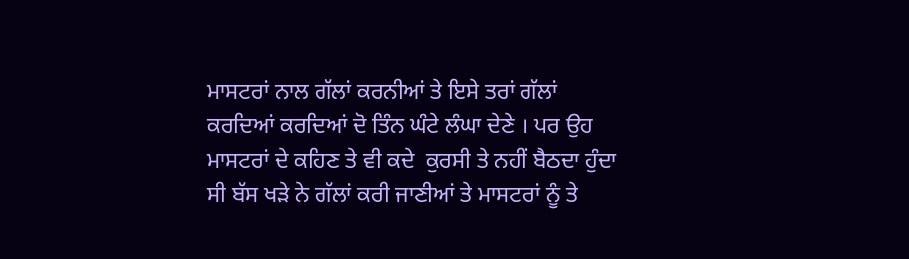ਮਾਸਟਰਾਂ ਨਾਲ ਗੱਲਾਂ ਕਰਨੀਆਂ ਤੇ ਇਸੇ ਤਰਾਂ ਗੱਲਾਂ ਕਰਦਿਆਂ ਕਰਦਿਆਂ ਦੋ ਤਿੰਨ ਘੰਟੇ ਲੰਘਾ ਦੇਣੇ । ਪਰ ਉਹ ਮਾਸਟਰਾਂ ਦੇ ਕਹਿਣ ਤੇ ਵੀ ਕਦੇ  ਕੁਰਸੀ ਤੇ ਨਹੀਂ ਬੈਠਦਾ ਹੁੰਦਾ ਸੀ ਬੱਸ ਖੜੇ ਨੇ ਗੱਲਾਂ ਕਰੀ ਜਾਣੀਆਂ ਤੇ ਮਾਸਟਰਾਂ ਨੂੰ ਤੇ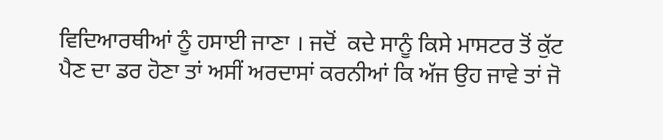ਵਿਦਿਆਰਥੀਆਂ ਨੂੰ ਹਸਾਈ ਜਾਣਾ । ਜਦੋਂ  ਕਦੇ ਸਾਨੂੰ ਕਿਸੇ ਮਾਸਟਰ ਤੋਂ ਕੁੱਟ ਪੈਣ ਦਾ ਡਰ ਹੋਣਾ ਤਾਂ ਅਸੀਂ ਅਰਦਾਸਾਂ ਕਰਨੀਆਂ ਕਿ ਅੱਜ ਉਹ ਜਾਵੇ ਤਾਂ ਜੋ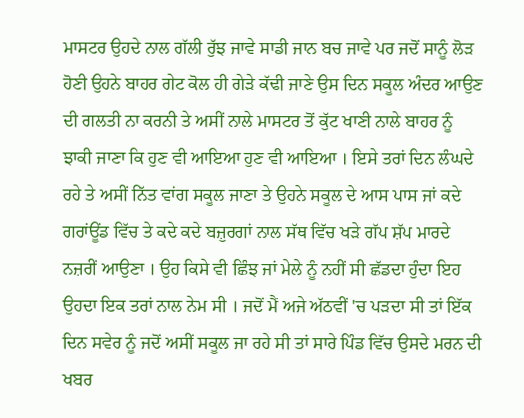ਮਾਸਟਰ ਉਹਦੇ ਨਾਲ ਗੱਲੀ ਰੁੱਝ ਜਾਵੇ ਸਾਡੀ ਜਾਨ ਬਚ ਜਾਵੇ ਪਰ ਜਦੋਂ ਸਾਨੂੰ ਲੋੜ ਹੋਣੀ ਉਹਨੇ ਬਾਹਰ ਗੇਟ ਕੋਲ ਹੀ ਗੇੜੇ ਕੱਢੀ ਜਾਣੇ ਉਸ ਦਿਨ ਸਕੂਲ ਅੰਦਰ ਆਉਣ ਦੀ ਗਲਤੀ ਨਾ ਕਰਨੀ ਤੇ ਅਸੀਂ ਨਾਲੇ ਮਾਸਟਰ ਤੋਂ ਕੁੱਟ ਖਾਣੀ ਨਾਲੇ ਬਾਹਰ ਨੂੰ ਝਾਕੀ ਜਾਣਾ ਕਿ ਹੁਣ ਵੀ ਆਇਆ ਹੁਣ ਵੀ ਆਇਆ । ਇਸੇ ਤਰਾਂ ਦਿਨ ਲੰਘਦੇ ਰਹੇ ਤੇ ਅਸੀਂ ਨਿੱਤ ਵਾਂਗ ਸਕੂਲ ਜਾਣਾ ਤੇ ਉਹਨੇ ਸਕੂਲ ਦੇ ਆਸ ਪਾਸ ਜਾਂ ਕਦੇ ਗਰਾਂਊਂਡ ਵਿੱਚ ਤੇ ਕਦੇ ਕਦੇ ਬਜ਼ੁਰਗਾਂ ਨਾਲ ਸੱਥ ਵਿੱਚ ਖੜੇ ਗੱਪ ਸ਼ੱਪ ਮਾਰਦੇ ਨਜ਼ਰੀਂ ਆਉਣਾ । ਉਹ ਕਿਸੇ ਵੀ ਛਿੰਝ ਜਾਂ ਮੇਲੇ ਨੂੰ ਨਹੀਂ ਸੀ ਛੱਡਦਾ ਹੁੰਦਾ ਇਹ ਉਹਦਾ ਇਕ ਤਰਾਂ ਨਾਲ ਨੇਮ ਸੀ । ਜਦੋਂ ਮੈਂ ਅਜੇ ਅੱਠਵੀਂ 'ਚ ਪੜਦਾ ਸੀ ਤਾਂ ਇੱਕ ਦਿਨ ਸਵੇਰ ਨੂੰ ਜਦੋਂ ਅਸੀਂ ਸਕੂਲ ਜਾ ਰਹੇ ਸੀ ਤਾਂ ਸਾਰੇ ਪਿੰਡ ਵਿੱਚ ਉਸਦੇ ਮਰਨ ਦੀ ਖਬਰ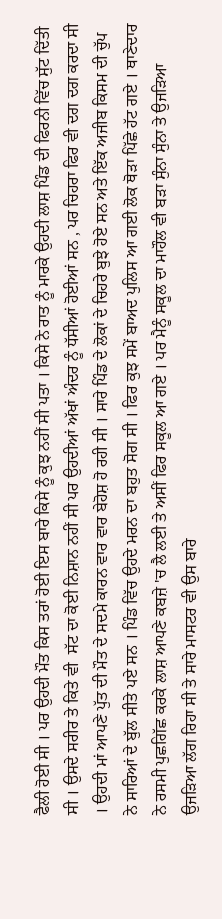ਫੈਲੀ ਹੋਈ ਸੀ । ਪਰ ਉਹਦੀ ਮੌਤ ਕਿਸ ਤਰਾਂ ਹੋਈ ਇਸ ਬਾਰੇ ਕਿਸੇ ਨੂੰ ਕੁਝ ਨਹੀਂ ਸੀ ਪਤਾ । ਕਿਸੇ ਨੇ ਰਾਤ ਨੂੰ ਮਾਰਕੇ ਉਹਦੀ ਲਾਸ਼ ਪਿੰਡ ਦੀ ਫਿਰਨੀ ਵਿੱਚ ਸੁੱਟ ਦਿੱਤੀ ਸੀ । ਉਸਦੇ ਸਰੀਰ ਤੇ ਕਿਤੇ ਵੀ  ਸੱਟ ਦਾ ਕੋਈ ਨਿਸ਼ਾਨ ਨਹੀਂ ਸੀ ਪਰ ਉਹਦੀਆਂ ਅੱਖਾਂ ਅੰਦਰ ਨੂੰ ਧੱਸੀਆਂ ਹੋਈਆਂ ਸਨ , ਪਰ ਚਿਹਰਾ ਫਿਰ ਵੀ ਦਗ ਦਗ ਕਰਦਾ ਸੀ । ਉਹਦੀ ਮਾਂ ਆਪਣੇ ਪੁੱਤ ਦੀ ਮੌਤ ਦੇ ਸਦਮੇ ਕਾਰਨ ਵਾਰ ਵਾਰ ਬੇਹੋਸ਼ ਹੋ ਰਹੀ ਸੀ । ਸਾਰੇ ਪਿੰਡ ਦੇ ਲੋਕਾਂ ਦੇ ਚਿਹਰੇ ਬੁਝੇ ਹੋਏ ਸਨ ਅਤੇ ਇੱਕ ਅਜੀਬ ਕਿਸਮ ਦੀ ਚੁੱਪ ਨੇ ਸਾਰਿਆਂ ਦੇ ਬੁੱਲ ਸੀਤੇ ਪਏ ਸਨ । ਪਿੰਡ ਵਿੱਚ ਉਹਦੇ ਮਰਨ ਦਾ ਬਹੁਤ ਸੋਗ ਸੀ । ਫਿਰ ਕੁਝ ਸਮੇਂ ਬਾਅਦ ਪੁਲਿਸ ਆ ਗਈ ਲੋਕ ਥੋੜਾ ਪਿੱਛੇ ਹੱਟ ਗਏ । ਥਾਣੇਦਾਰ ਨੇ ਰਸਮੀ ਪੁਛਗਿੱਛ ਕਰਕੇ ਲਾਸ਼ ਆਪਣੇ ਕਬਜ਼ੇ 'ਚ ਲੈ ਲਈ ਤੇ ਅਸੀਂ ਫਿਰ ਸਕੂਲ ਆ ਗਏ । ਪਰ ਮੈਨੂੰ ਸਕੂਲ ਦਾ ਮਾਹੌਲ ਵੀ ਬੜਾ ਸੁੰਨਾ ਸੁੰਨਾ ਤੇ ਉਜੜਿਆ ਉਜੜਿਆ ਲੱਗ ਰਿਹਾ ਸੀ ਤੇ ਸਾਰੇ ਮਾਸਟਰ ਵੀ ਉਸ ਬਾਰੇ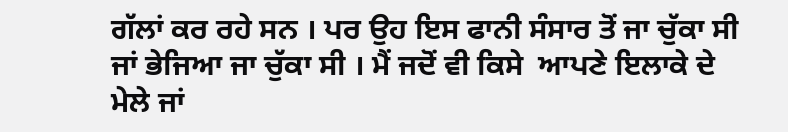ਗੱਲਾਂ ਕਰ ਰਹੇ ਸਨ । ਪਰ ਉਹ ਇਸ ਫਾਨੀ ਸੰਸਾਰ ਤੋਂ ਜਾ ਚੁੱਕਾ ਸੀ ਜਾਂ ਭੇਜਿਆ ਜਾ ਚੁੱਕਾ ਸੀ । ਮੈਂ ਜਦੋਂ ਵੀ ਕਿਸੇ  ਆਪਣੇ ਇਲਾਕੇ ਦੇ ਮੇਲੇ ਜਾਂ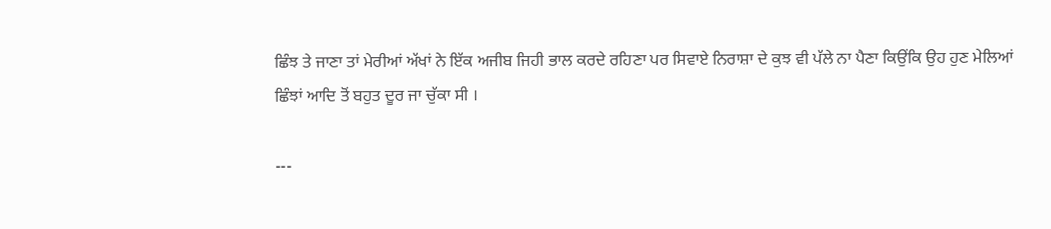ਛਿੰਝ ਤੇ ਜਾਣਾ ਤਾਂ ਮੇਰੀਆਂ ਅੱਖਾਂ ਨੇ ਇੱਕ ਅਜੀਬ ਜਿਹੀ ਭਾਲ ਕਰਦੇ ਰਹਿਣਾ ਪਰ ਸਿਵਾਏ ਨਿਰਾਸ਼ਾ ਦੇ ਕੁਝ ਵੀ ਪੱਲੇ ਨਾ ਪੈਣਾ ਕਿਉਂਕਿ ਉਹ ਹੁਣ ਮੇਲਿਆਂ ਛਿੰਝਾਂ ਆਦਿ ਤੋਂ ਬਹੁਤ ਦੂਰ ਜਾ ਚੁੱਕਾ ਸੀ ।

---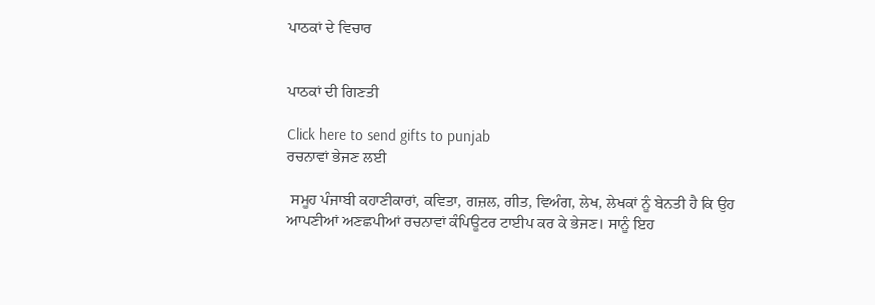ਪਾਠਕਾਂ ਦੇ ਵਿਚਾਰ


ਪਾਠਕਾਂ ਦੀ ਗਿਣਤੀ

Click here to send gifts to punjab
ਰਚਨਾਵਾਂ ਭੇਜਣ ਲਈ

 ਸਮੂਹ ਪੰਜਾਬੀ ਕਹਾਣੀਕਾਰਾਂ, ਕਵਿਤਾ, ਗਜ਼ਲ, ਗੀਤ, ਵਿਅੰਗ, ਲੇਖ, ਲੇਖਕਾਂ ਨੂੰ ਬੇਨਤੀ ਹੈ ਕਿ ਉਹ ਆਪਣੀਆਂ ਅਣਛਪੀਆਂ ਰਚਨਾਵਾਂ ਕੰਪਿਊਟਰ ਟਾਈਪ ਕਰ ਕੇ ਭੇਜਣ। ਸਾਨੂੰ ਇਹ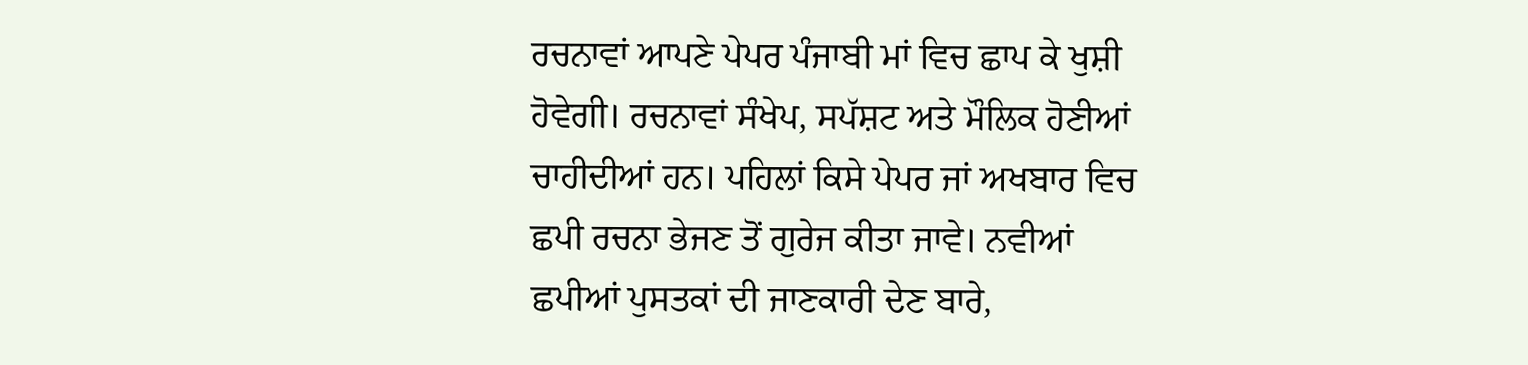ਰਚਨਾਵਾਂ ਆਪਣੇ ਪੇਪਰ ਪੰਜਾਬੀ ਮਾਂ ਵਿਚ ਛਾਪ ਕੇ ਖੁਸ਼ੀ ਹੋਵੇਗੀ। ਰਚਨਾਵਾਂ ਸੰਖੇਪ, ਸਪੱਸ਼ਟ ਅਤੇ ਮੌਲਿਕ ਹੋਣੀਆਂ ਚਾਹੀਦੀਆਂ ਹਨ। ਪਹਿਲਾਂ ਕਿਸੇ ਪੇਪਰ ਜਾਂ ਅਖਬਾਰ ਵਿਚ ਛਪੀ ਰਚਨਾ ਭੇਜਣ ਤੋਂ ਗੁਰੇਜ ਕੀਤਾ ਜਾਵੇ। ਨਵੀਆਂ ਛਪੀਆਂ ਪੁਸਤਕਾਂ ਦੀ ਜਾਣਕਾਰੀ ਦੇਣ ਬਾਰੇ,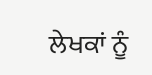ਲੇਖਕਾਂ ਨੂੰ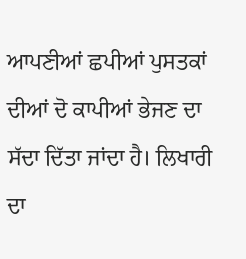ਆਪਣੀਆਂ ਛਪੀਆਂ ਪੁਸਤਕਾਂ ਦੀਆਂ ਦੋ ਕਾਪੀਆਂ ਭੇਜਣ ਦਾ ਸੱਦਾ ਦਿੱਤਾ ਜਾਂਦਾ ਹੈ। ਲਿਖਾਰੀ ਦਾ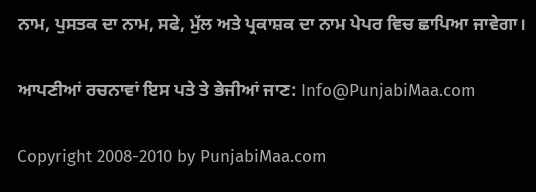ਨਾਮ, ਪੁਸਤਕ ਦਾ ਨਾਮ, ਸਫੇ, ਮੁੱਲ ਅਤੇ ਪ੍ਰਕਾਸ਼ਕ ਦਾ ਨਾਮ ਪੇਪਰ ਵਿਚ ਛਾਪਿਆ ਜਾਵੇਗਾ।

ਆਪਣੀਆਂ ਰਚਨਾਵਾਂ ਇਸ ਪਤੇ ਤੇ ਭੇਜੀਆਂ ਜਾਣ: Info@PunjabiMaa.com

Copyright 2008-2010 by PunjabiMaa.com